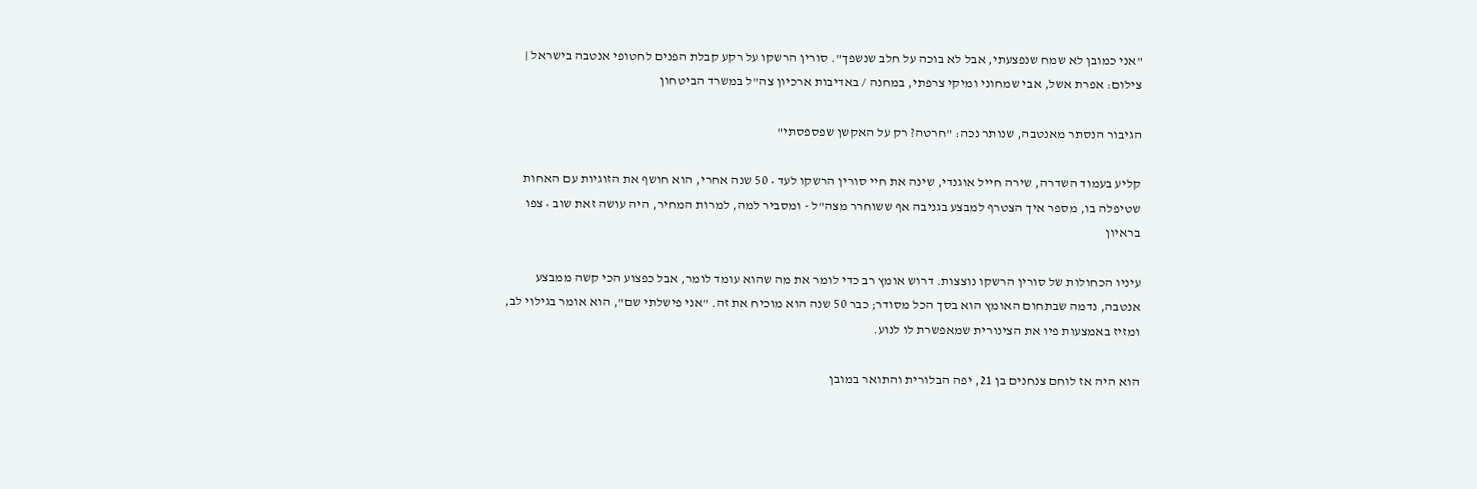"אני כמובן לא שמח שנפצעתי, אבל לא בוכה על חלב שנשפך". סורין הרשקו על רקע קבלת הפנים לחטופי אנטבה בישראל | צילום: אפרת אשל, אבי שמחוני ומיקי צרפתי, במחנה / באדיבות ארכיון צה"ל במשרד הביטחון

הגיבור הנסתר מאנטבה, שנותר נכה: "חרטה? רק על האקשן שפספסתי"

קליע בעמוד השדרה, שירה חייל אוגנדי, שינה את חיי סורין הרשקו לעד • 50 שנה אחרי, הוא חושף את הזוגיות עם האחות שטיפלה בו, מספר איך הצטרף למבצע בגניבה אף ששוחרר מצה"ל - ומסביר למה, למרות המחיר, היה עושה זאת שוב • צפו בראיון

עיניו הכחולות של סורין הרשקו נוצצות. דרוש אומץ רב כדי לומר את מה שהוא עומד לומר, אבל כפצוע הכי קשה ממבצע אנטבה, נדמה שבתחום האומץ הוא בסך הכל מסודר; כבר 50 שנה הוא מוכיח את זה. "אני פישלתי שם", הוא אומר בגילוי לב, ומזיז באמצעות פיו את הצינורית שמאפשרת לו לנוע.

הוא היה אז לוחם צנחנים בן 21, יפה הבלורית והתואר במובן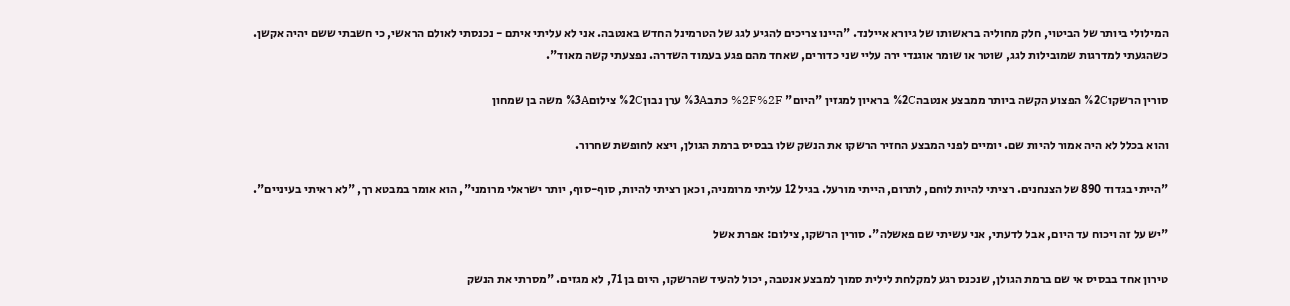המילולי ביותר של הביטוי, חלק מחוליה בראשותו של גיורא איילנד. "היינו צריכים להגיע לגג של הטרמינל החדש באנטבה. אני לא עליתי איתם - נכנסתי לאולם הראשי, כי חשבתי ששם יהיה אקשן. כשהגעתי למדרגות שמובילות לגג, שוטר או שומר אוגנדי ירה עליי שני כדורים, שאחד מהם פגע בעמוד השדרה. נפצעתי קשה מאוד".

סורין הרשקו%2C הפצוע הקשה ביותר ממבצע אנטבה%2C בראיון למגזין "היום" %2F%2F כתב%3A ערן נבון%2C צילום%3A משה בן שמחון

והוא בכלל לא היה אמור להיות שם. יומיים לפני המבצע החזיר הרשקו את הנשק שלו בבסיס ברמת הגולן, ויצא לחופשת שחרור.

"הייתי בגדוד 890 של הצנחנים. רציתי להיות לוחם, לתרום, הייתי מורעל. בגיל 12 עליתי מרומניה, וכאן רציתי להיות, סוף-סוף, יותר ישראלי מרומני", הוא אומר במבטא רך, "לא ראיתי בעיניים".

"יש על זה ויכוח עד היום, אבל לדעתי, אני עשיתי שם פאשלה". סורין הרשקו, צילום: אפרת אשל

טירון אחד בבסיס אי שם ברמת הגולן, שנכנס רגע למקלחת לילית סמוך למבצע אנטבה, יכול להעיד שהרשקו, היום בן 71, לא מגזים. "מסרתי את הנשק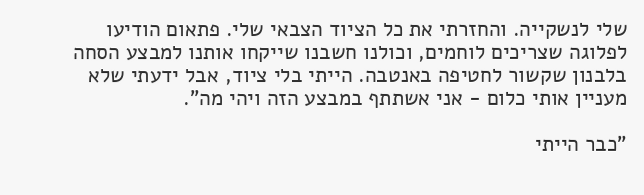שלי לנשקייה. והחזרתי את כל הציוד הצבאי שלי. פתאום הודיעו לפלוגה שצריכים לוחמים, וכולנו חשבנו שייקחו אותנו למבצע הסחה בלבנון שקשור לחטיפה באנטבה. הייתי בלי ציוד, אבל ידעתי שלא מעניין אותי כלום - אני אשתתף במבצע הזה ויהי מה".

"כבר הייתי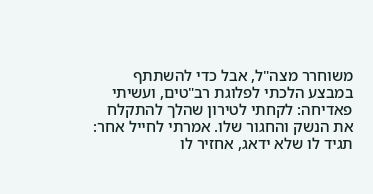משוחרר מצה"ל, אבל כדי להשתתף במבצע הלכתי לפלוגת רב"טים, ועשיתי פאדיחה: לקחתי לטירון שהלך להתקלח את הנשק והחגור שלו. אמרתי לחייל אחר: תגיד לו שלא ידאג, אחזיר לו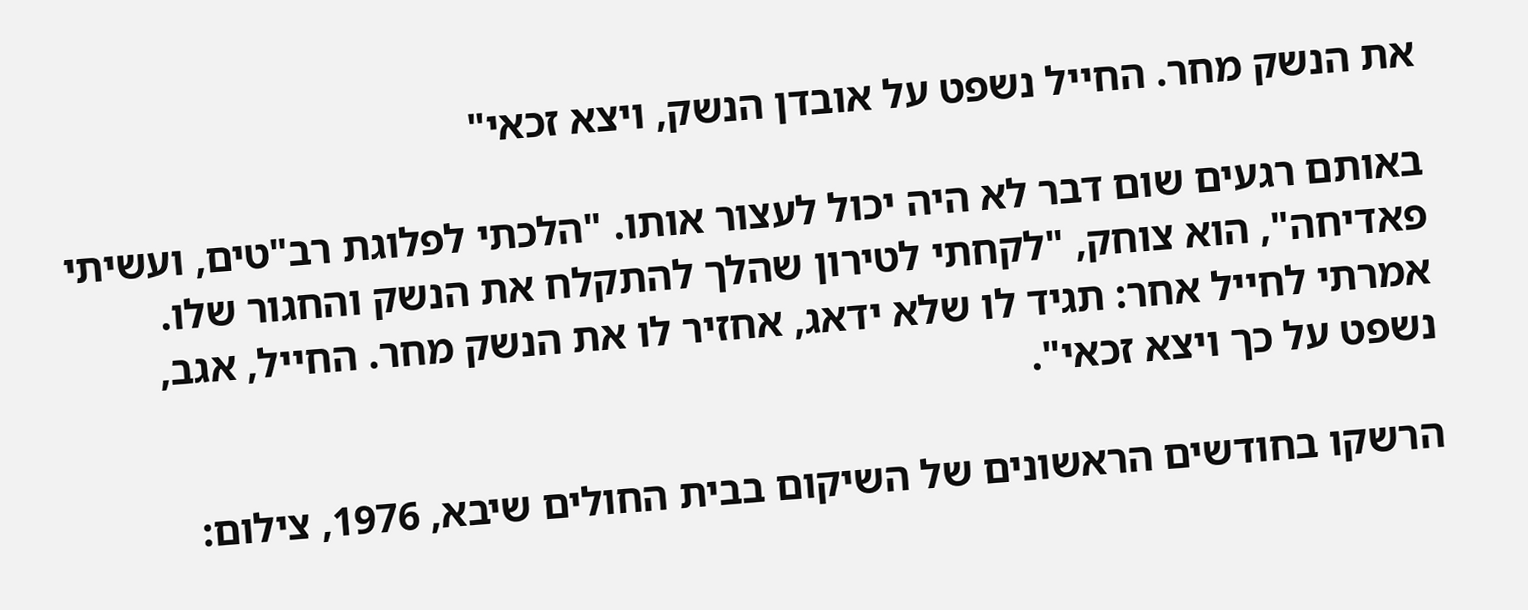את הנשק מחר. החייל נשפט על אובדן הנשק, ויצא זכאי"

באותם רגעים שום דבר לא היה יכול לעצור אותו. "הלכתי לפלוגת רב"טים, ועשיתי פאדיחה", הוא צוחק, "לקחתי לטירון שהלך להתקלח את הנשק והחגור שלו. אמרתי לחייל אחר: תגיד לו שלא ידאג, אחזיר לו את הנשק מחר. החייל, אגב, נשפט על כך ויצא זכאי".

הרשקו בחודשים הראשונים של השיקום בבית החולים שיבא, 1976, צילום: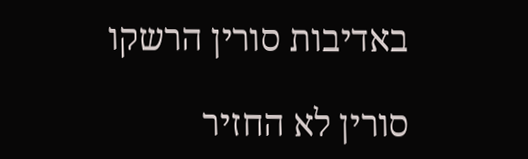באדיבות סורין הרשקו

סורין לא החזיר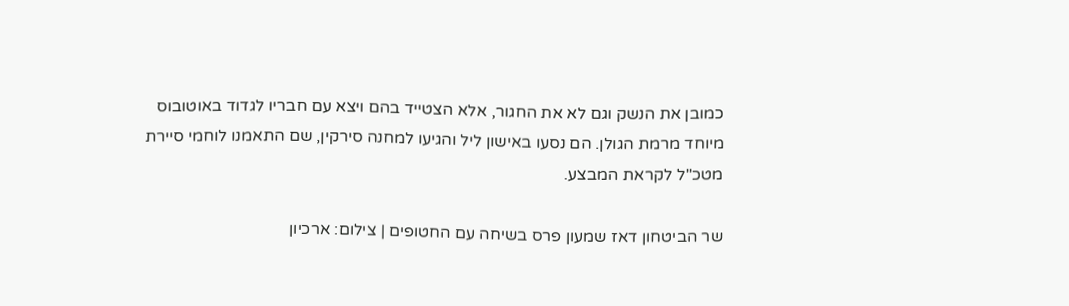כמובן את הנשק וגם לא את החגור, אלא הצטייד בהם ויצא עם חבריו לגדוד באוטובוס מיוחד מרמת הגולן. הם נסעו באישון ליל והגיעו למחנה סירקין, שם התאמנו לוחמי סיירת מטכ"ל לקראת המבצע.

שר הביטחון דאז שמעון פרס בשיחה עם החטופים | צילום: ארכיון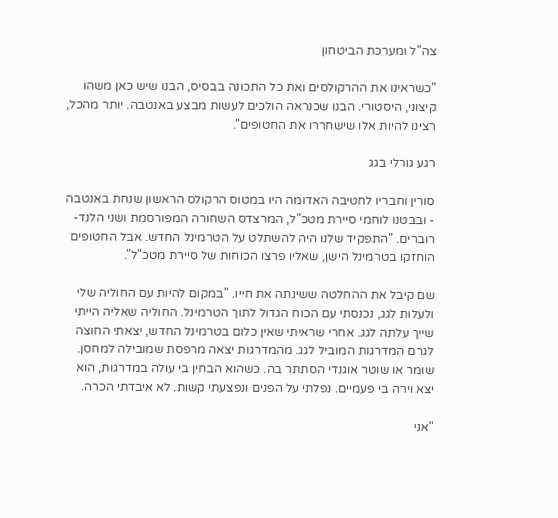צה"ל ומערכת הביטחון

"כשראינו את ההרקולסים ואת כל התכונה בבסיס, הבנו שיש כאן משהו קיצוני, היסטורי. הבנו שכנראה הולכים לעשות מבצע באנטבה. יותר מהכל, רצינו להיות אלו שישחררו את החטופים".

רגע גורלי בגג

סורין וחבריו לחטיבה האדומה היו במטוס הרקולס הראשון שנחת באנטבה - ובבטנו לוחמי סיירת מטכ"ל, המרצדס השחורה המפורסמת ושני הלנד-רוברים. "התפקיד שלנו היה להשתלט על הטרמינל החדש. אבל החטופים הוחזקו בטרמינל הישן, שאליו פרצו הכוחות של סיירת מטכ"ל".

שם קיבל את ההחלטה ששינתה את חייו. "במקום להיות עם החוליה שלי ולעלות לגג, נכנסתי עם הכוח הגדול לתוך הטרמינל. החוליה שאליה הייתי שייך עלתה לגג. אחרי שראיתי שאין כלום בטרמינל החדש, יצאתי החוצה לגרם המדרגות המוביל לגג. מהמדרגות יצאה מרפסת שמובילה למחסן. שומר או שוטר אוגנדי הסתתר בה. כשהוא הבחין בי עולה במדרגות, הוא יצא וירה בי פעמיים. נפלתי על הפנים ונפצעתי קשות. לא איבדתי הכרה.

"אני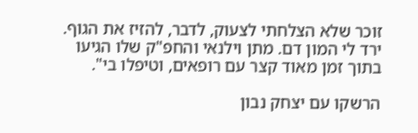זוכר שלא הצלחתי לצעוק, לדבר, להזיז את הגוף. ירד לי המון דם. מתן וילנאי והחפ"ק שלו הגיעו בתוך זמן מאוד קצר עם רופאים, וטיפלו בי".

הרשקו עם יצחק נבון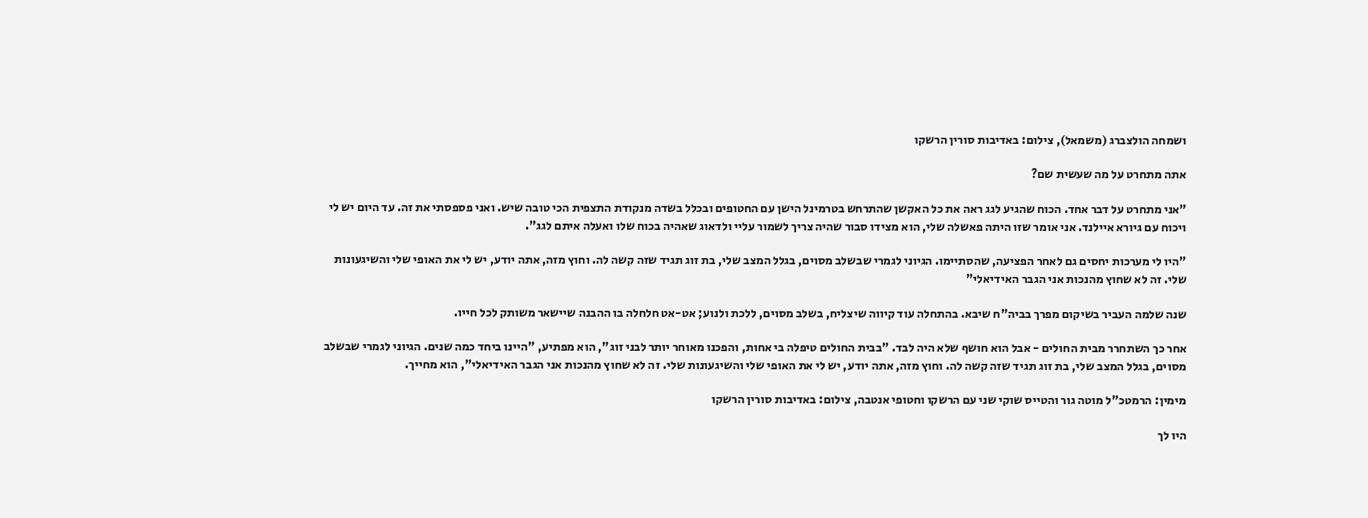ושמחה הולצברג (משמאל), צילום: באדיבות סורין הרשקו

אתה מתחרט על מה שעשית שם?

"אני מתחרט על דבר אחד. הכוח שהגיע לגג ראה את כל האקשן שהתרחש בטרמינל הישן עם החטופים ובכלל בשדה מנקודת התצפית הכי טובה שיש. ואני פספסתי את זה. עד היום יש לי ויכוח עם גיורא איילנד. אני אומר שזו היתה פאשלה שלי, הוא מצידו סבור שהיה צריך לשמור עליי ולדאוג שאהיה בכוח שלו ואעלה איתם לגג".

"היו לי מערכות יחסים גם לאחר הפציעה, שהסתיימו. הגיוני לגמרי שבשלב מסוים, בגלל המצב שלי, בת זוג תגיד שזה קשה לה. וחוץ מזה, אתה יודע, יש לי את האופי שלי והשיגעונות שלי. זה לא שחוץ מהנכות אני הגבר האידיאלי"

שנה שלמה העביר בשיקום מפרך בביה"ח שיבא. בהתחלה עוד קיווה שיצליח, בשלב מסוים, ללכת ולנוע; אט-אט חלחלה בו ההבנה שיישאר משותק לכל חייו.

אחר כך השתחרר מבית החולים - אבל הוא חושף שלא היה לבד. "בבית החולים טיפלה בי אחות, והפכנו מאוחר יותר לבני זוג", הוא מפתיע, "היינו ביחד כמה שנים. הגיוני לגמרי שבשלב מסוים, בגלל המצב שלי, בת זוג תגיד שזה קשה לה. וחוץ מזה, אתה יודע, יש לי את האופי שלי והשיגעונות שלי. זה לא שחוץ מהנכות אני הגבר האידיאלי", הוא מחייך.

מימין: הרמטכ"ל מוטה גור והטייס שוקי שני עם הרשקו וחטופי אנטבה, צילום: באדיבות סורין הרשקו

היו לך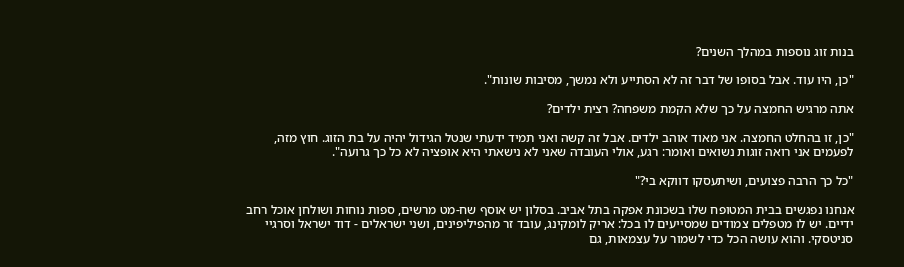בנות זוג נוספות במהלך השנים?

"כן, היו עוד. אבל בסופו של דבר זה לא הסתייע ולא נמשך, מסיבות שונות".

אתה מרגיש החמצה על כך שלא הקמת משפחה? רצית ילדים?

"כן, זו בהחלט החמצה. אני מאוד אוהב ילדים. אבל זה קשה ואני תמיד ידעתי שנטל הגידול יהיה על בת הזוג. חוץ מזה, לפעמים אני רואה זוגות נשואים ואומר: רגע, אולי העובדה שאני לא נישאתי היא אופציה לא כל כך גרועה".

"כל כך הרבה פצועים, ושיתעסקו דווקא בי?"

אנחנו נפגשים בבית המטופח שלו בשכונת אפקה בתל אביב. בסלון יש אוסף שח-מט מרשים, ספות נוחות ושולחן אוכל רחב ידיים. יש לו מטפלים צמודים שמסייעים לו בכל: אריק לומקינג, עובד זר מהפיליפינים, ושני ישראלים - דוד ישראל וסרגיי סניטסקי. והוא עושה הכל כדי לשמור על עצמאות, גם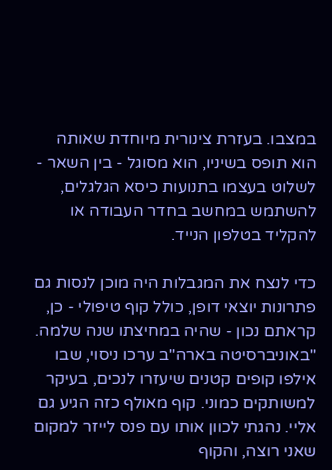במצבו. בעזרת צינורית מיוחדת שאותה הוא תופס בשיניו, הוא מסוגל - בין השאר - לשלוט בעצמו בתנועות כיסא הגלגלים, להשתמש במחשב בחדר העבודה או להקליד בטלפון הנייד.

כדי לנצח את המגבלות היה מוכן לנסות גם פתרונות יוצאי דופן, כולל קוף טיפולי - כן, קראתם נכון - שהיה במחיצתו שנה שלמה. "באוניברסיטה בארה"ב ערכו ניסוי, שבו אילפו קופים קטנים שיעזרו לנכים, בעיקר למשותקים כמוני. קוף מאולף כזה הגיע גם אליי. נהגתי לכוון אותו עם פנס לייזר למקום שאני רוצה, והקוף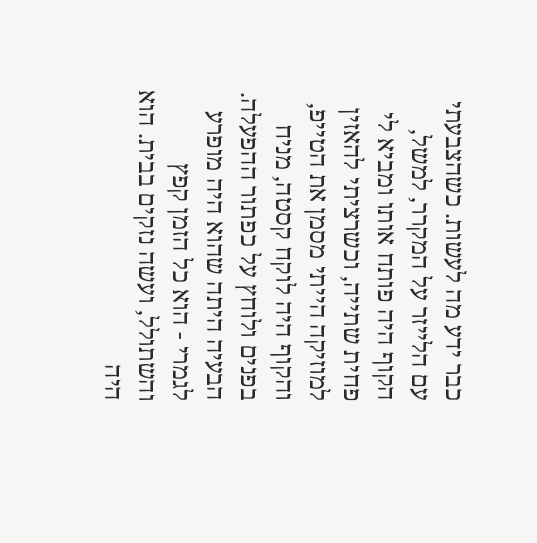כבר ידע מה לעשות. כשהצבעתי עם הלייזר על המקרר, למשל, הקוף היה פותח אותו ומביא לי פחית שתייה, וכשרציתי להאזין למוזיקה הייתי מסמן את הטייפ, והקוף היה לוקח קסטה, מניח בפנים ולוחץ על כפתור ההפעלה. הבעיה היתה שהוא היה מופרע לגמרי - הוא כל הזמן קפץ והשתולל, ועשה נזקים בבית. הוא היה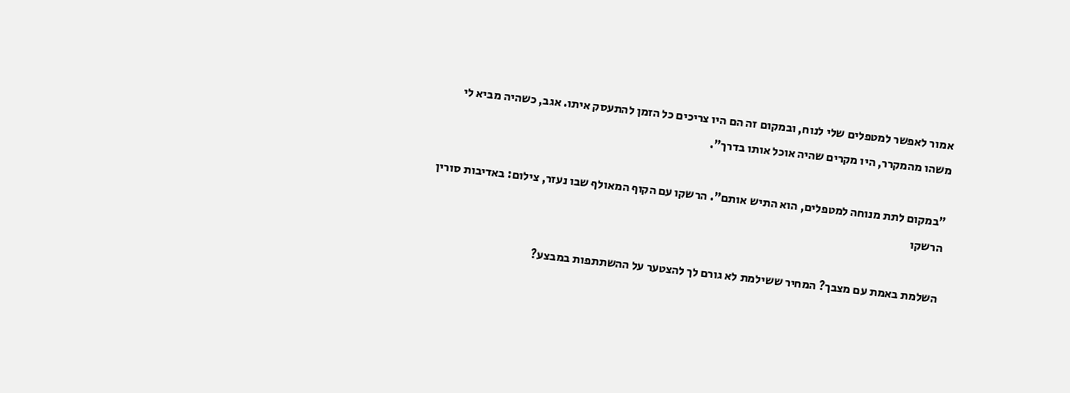אמור לאפשר למטפלים שלי לנוח, ובמקום זה הם היו צריכים כל הזמן להתעסק איתו. אגב, כשהיה מביא לי משהו מהמקרר, היו מקרים שהיה אוכל אותו בדרך".

"במקום לתת מנוחה למטפלים, הוא התיש אותם". הרשקו עם הקוף המאולף שבו נעזר, צילום: באדיבות סורין הרשקו

השלמת באמת עם מצבך? המחיר ששילמת לא גורם לך להצטער על ההשתתפות במבצע?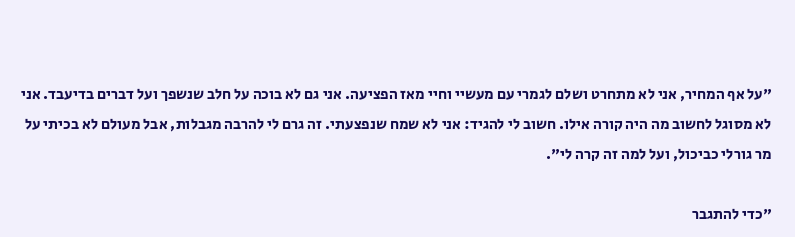"על אף המחיר, אני לא מתחרט ושלם לגמרי עם מעשיי וחיי מאז הפציעה. אני גם לא בוכה על חלב שנשפך ועל דברים בדיעבד. אני לא מסוגל לחשוב מה היה קורה אילו. חשוב לי להגיד: אני לא שמח שנפצעתי. זה גרם לי להרבה מגבלות, אבל מעולם לא בכיתי על מר גורלי כביכול, ועל למה זה קרה לי".

"כדי להתגבר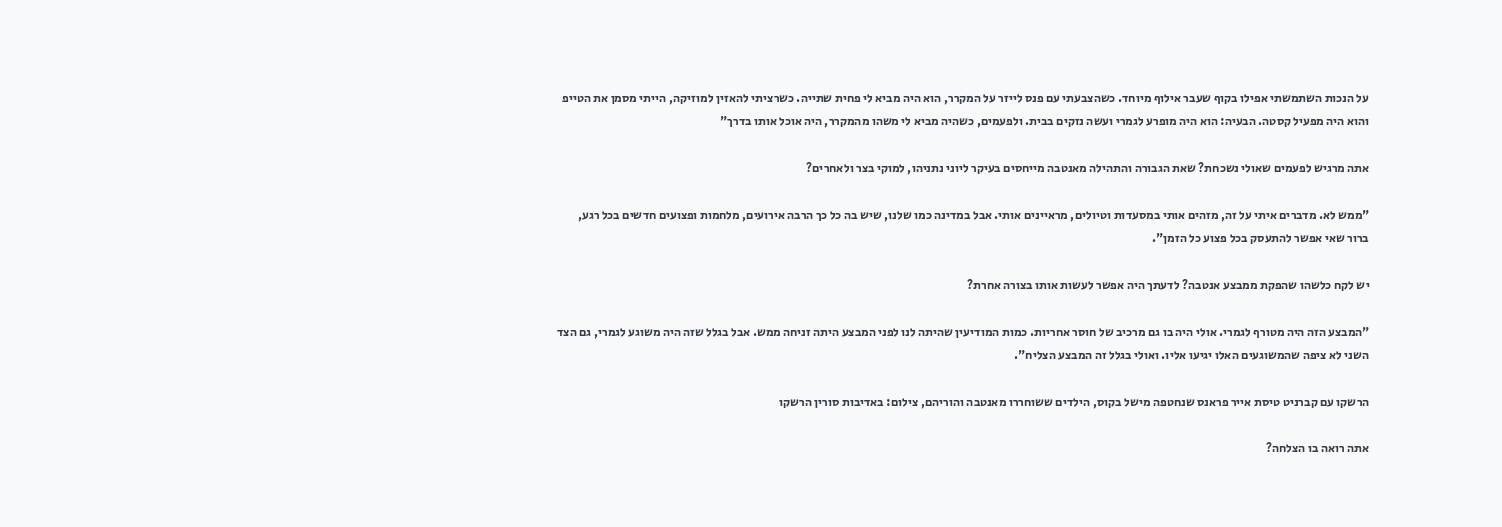על הנכות השתמשתי אפילו בקוף שעבר אילוף מיוחד. כשהצבעתי עם פנס לייזר על המקרר, הוא היה מביא לי פחית שתייה. כשרציתי להאזין למוזיקה, הייתי מסמן את הטייפ והוא היה מפעיל קסטה. הבעיה: הוא היה מופרע לגמרי ועשה נזקים בבית. ולפעמים, כשהיה מביא לי משהו מהמקרר, היה אוכל אותו בדרך"

אתה מרגיש לפעמים שאולי נשכחת? שאת הגבורה והתהילה מאנטבה מייחסים בעיקר ליוני נתניהו, למוקי בצר ולאחרים?

"ממש לא. מדברים איתי על זה, מזהים אותי במסעדות וטיולים, מראיינים אותי. אבל במדינה כמו שלנו, שיש בה כל כך הרבה אירועים, מלחמות ופצועים חדשים בכל רגע, ברור שאי אפשר להתעסק בכל פצוע כל הזמן".

יש לקח כלשהו שהפקת ממבצע אנטבה? לדעתך היה אפשר לעשות אותו בצורה אחרת?

"המבצע הזה היה מטורף לגמרי. אולי היה בו גם מרכיב של חוסר אחריות. כמות המודיעין שהיתה לנו לפני המבצע היתה זניחה ממש. אבל בגלל שזה היה משוגע לגמרי, גם הצד השני לא ציפה שהמשוגעים האלו יגיעו אליו. ואולי בגלל זה המבצע הצליח".

הרשקו עם קברניט טיסת אייר פראנס שנחטפה מישל בקוס, הילדים ששוחררו מאנטבה והוריהם, צילום: באדיבות סורין הרשקו

אתה רואה בו הצלחה?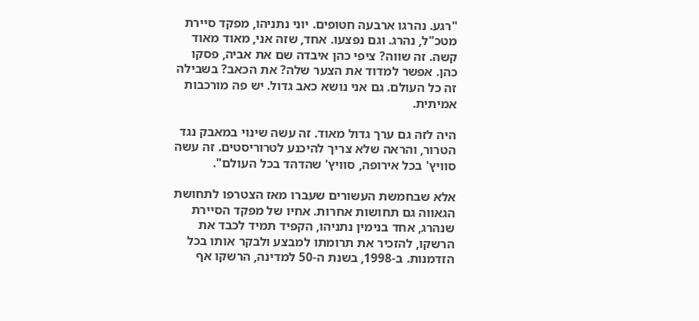"רגע. נהרגו ארבעה חטופים. יוני נתניהו, מפקד סיירת מטכ"ל, נהרג. וגם נפצעו. אחד, שזה אני, מאוד מאוד קשה. זה שווה? ציפי כהן איבדה שם את אביה, פסקו כהן. אפשר למדוד את הצער שלה? את הכאב? בשבילה זה כל העולם. גם אני נושא כאב גדול. יש פה מורכבות אמיתית.

היה לזה גם ערך גדול מאוד. זה עשה שינוי במאבק נגד הטרור, והראה שלא צריך להיכנע לטרוריסטים. זה עשה סוויץ' בכל אירופה, סוויץ' שהדהד בכל העולם".

אלא שבחמשת העשורים שעברו מאז הצטרפו לתחושת הגאווה גם תחושות אחרות. אחיו של מפקד הסיירת שנהרג, אחד בנימין נתניהו, הקפיד תמיד לכבד את הרשקו, להזכיר את תרומתו למבצע ולבקר אותו בכל הזדמנות. ב-1998, בשנת ה-50 למדינה, הרשקו אף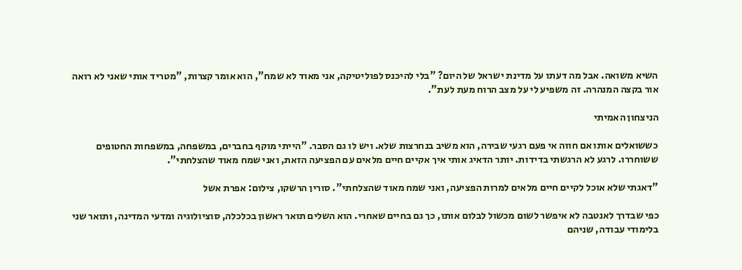השיא משואה. אבל מה דעתו על מדינת ישראל של היום? "בלי להיכנס לפוליטיקה, אני מאוד לא שמח", הוא אומר קצרות, "מטריד אותי שאני לא רואה אור בקצה המנהרה. זה משפיע לי על מצב הרוח מעת לעת".

הניצחון האמיתי

כששואלים אותו אם חווה אי פעם רגעי שבירה, הוא משיב בנחרצות שלא. ויש לו גם הסבר. "הייתי מוקף בחברים, במשפחה, במשפחות החטופים ששוחררו. לרגע לא הרגשתי בדידות. יותר הדאיג אותי איך אקיים חיים מלאים עם הפציעה הזאת, ואני שמח מאוד שהצלחתי".

"דאגתי שלא אוכל לקיים חיים מלאים למרות הפציעה, ואני שמח מאוד שהצלחתי". סורין הרשקו, צילום: אפרת אשל

כפי שבדרך לאנטבה לא איפשר לשום מכשול לבלום אותו, כך גם בחיים שאחרי. הוא השלים תואר ראשון בכלכלה, סוציולוגיה ומדעי המדינה, ותואר שני בלימודי עבודה, שניהם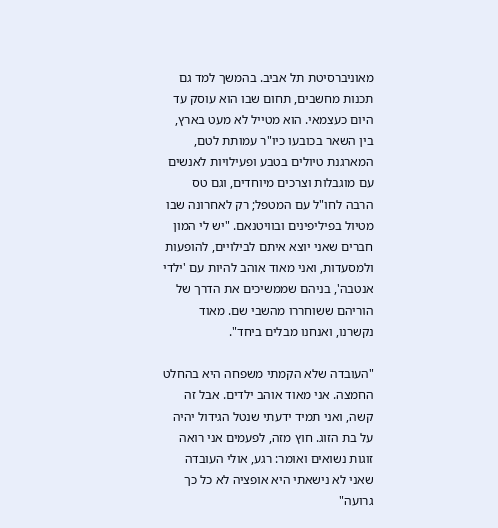מאוניברסיטת תל אביב. בהמשך למד גם תכנות מחשבים, תחום שבו הוא עוסק עד היום כעצמאי. הוא מטייל לא מעט בארץ, בין השאר בכובעו כיו"ר עמותת לטם, המארגנת טיולים בטבע ופעילויות לאנשים עם מוגבלות וצרכים מיוחדים, וגם טס הרבה לחו"ל עם המטפל; רק לאחרונה שבו מטיול בפיליפינים ובוויטנאם. "יש לי המון חברים שאני יוצא איתם לבילויים, להופעות ולמסעדות, ואני מאוד אוהב להיות עם 'ילדי אנטבה', בניהם שממשיכים את הדרך של הוריהם ששוחררו מהשבי שם. מאוד נקשרנו, ואנחנו מבלים ביחד".

"העובדה שלא הקמתי משפחה היא בהחלט החמצה. אני מאוד אוהב ילדים. אבל זה קשה, ואני תמיד ידעתי שנטל הגידול יהיה על בת הזוג. חוץ מזה, לפעמים אני רואה זוגות נשואים ואומר: רגע, אולי העובדה שאני לא נישאתי היא אופציה לא כל כך גרועה"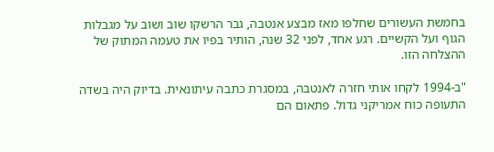בחמשת העשורים שחלפו מאז מבצע אנטבה, גבר הרשקו שוב ושוב על מגבלות הגוף ועל הקשיים. רגע אחד, לפני 32 שנה, הותיר בפיו את טעמה המתוק של ההצלחה הזו.

"ב-1994 לקחו אותי חזרה לאנטבה, במסגרת כתבה עיתונאית. בדיוק היה בשדה התעופה כוח אמריקני גדול. פתאום הם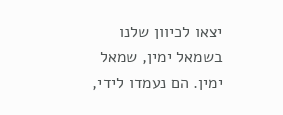יצאו לכיוון שלנו בשמאל ימין, שמאל ימין. הם נעמדו לידי,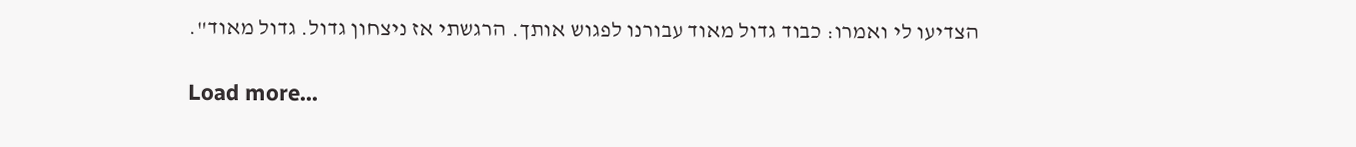הצדיעו לי ואמרו: כבוד גדול מאוד עבורנו לפגוש אותך. הרגשתי אז ניצחון גדול. גדול מאוד".

Load more...